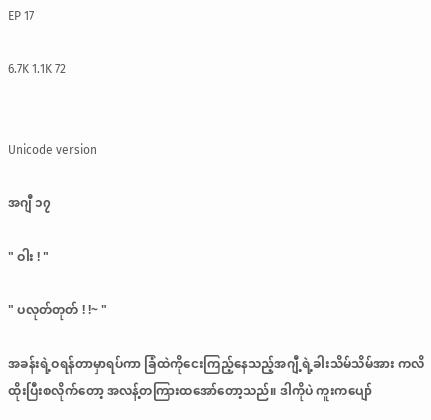EP 17

6.7K 1.1K 72


Unicode version

အဂျီ ၁၇

" ဝါး ! "

" ပလုတ်တုတ် ! !~ "

အခန်းရဲ့ဝရန်တာမှာရပ်ကာ ခြံထဲကိုငေးကြည့်နေသည့်အဂျီ့ရဲ့ခါးသိမ်သိမ်အား ကလိထိုးပြီးစလိုက်တော့ အလန့်တကြားထအော်တော့သည်။ ဒါကိုပဲ ကူးကပျော်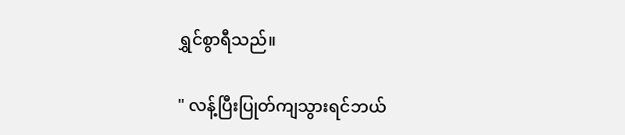ရွှင်စွာရီသည်။

" လန့်ပြီးပြုတ်ကျသွားရင်ဘယ်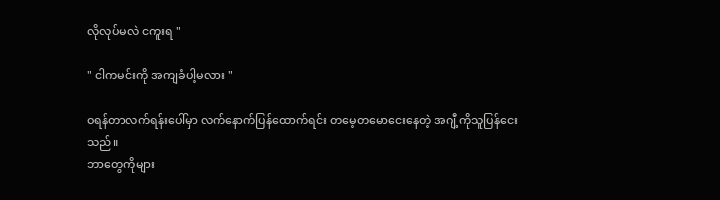လိုလုပ်မလဲ ငကူးရ "

" ငါကမင်းကို အကျခံပါ့မလား "

ဝရန်တာလက်ရန်းပေါ်မှာ လက်နောက်ပြန်ထောက်ရင်း တမေ့တမောငေးနေတဲ့ အဂျီ့ကိုသူပြန်ငေးသည်။
ဘာတွေကိုများ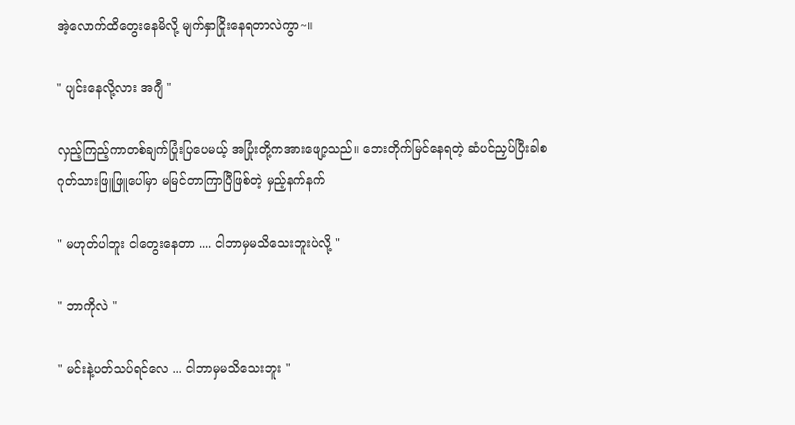အဲ့လောက်ထိတွေးနေမိလို့ မျက်နှာငြိုးနေရတာလဲကွာ~။

" ပျင်းနေလို့လား အဂျီ "

လှည့်ကြည့်ကာတစ်ချက်ပြုံးပြပေမယ့် အပြုံးတို့ကအားဖျော့သည်။ ဘေးတိုက်မြင်နေရတဲ့ ဆံပင်ညှပ်ပြီးခါစ ဂုတ်သားဖြူဖြူပေါ်မှာ မမြင်တာကြာပြီဖြစ်တဲ့ မှည့်နက်နက်

" မဟုတ်ပါဘူး ငါတွေးနေတာ .... ငါဘာမှမသိသေးဘူးပဲလို့ "

" ဘာကိုလဲ "

" မင်းနဲ့ပတ်သပ်ရင်လေ ... ငါဘာမှမသိသေးဘူး "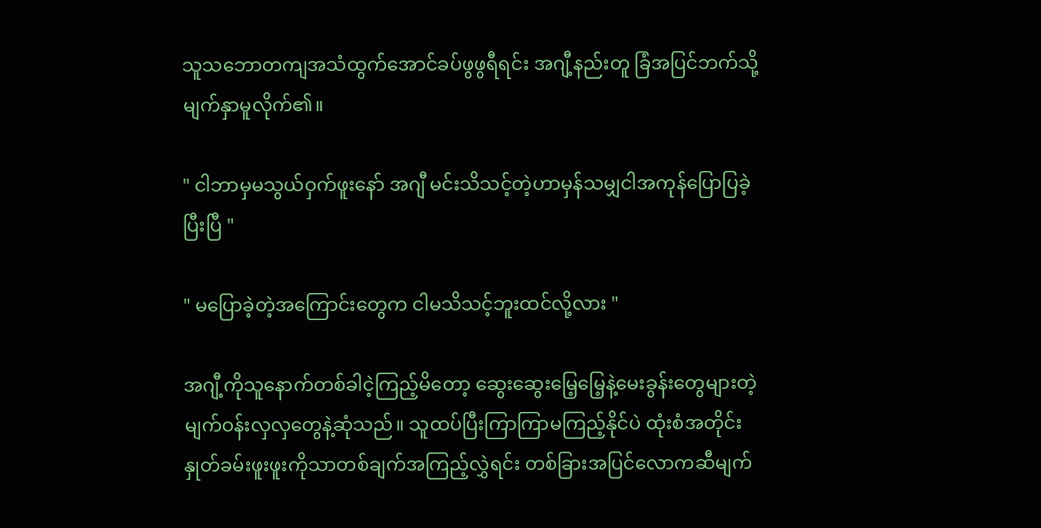သူသဘောတကျအသံထွက်အောင်ခပ်ဖွဖွရီရင်း အဂျီ့နည်းတူ ခြံအပြင်ဘက်သို့မျက်နှာမူလိုက်၏။

" ငါဘာမှမသွယ်ဝှက်ဖူးနော် အဂျီ မင်းသိသင့်တဲ့ဟာမှန်သမျှငါအကုန်ပြောပြခဲ့ပြီးပြီ "

" မပြောခဲ့တဲ့အကြောင်းတွေက ငါမသိသင့်ဘူးထင်လို့လား "

အဂျီ့ကိုသူနောက်တစ်ခါငဲ့ကြည့်မိတော့ ဆွေးဆွေးမြေ့မြေ့နဲ့မေးခွန်းတွေများတဲ့မျက်ဝန်းလှလှတွေနဲ့ဆုံသည်။ သူထပ်ပြီးကြာကြာမကြည့်နိုင်ပဲ ထုံးစံအတိုင်းနှုတ်ခမ်းဖူးဖူးကိုသာတစ်ချက်အကြည့်လွှဲရင်း တစ်ခြားအပြင်လောကဆီမျက်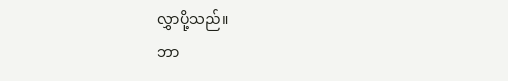လွှာပို့သည်။
ဘာ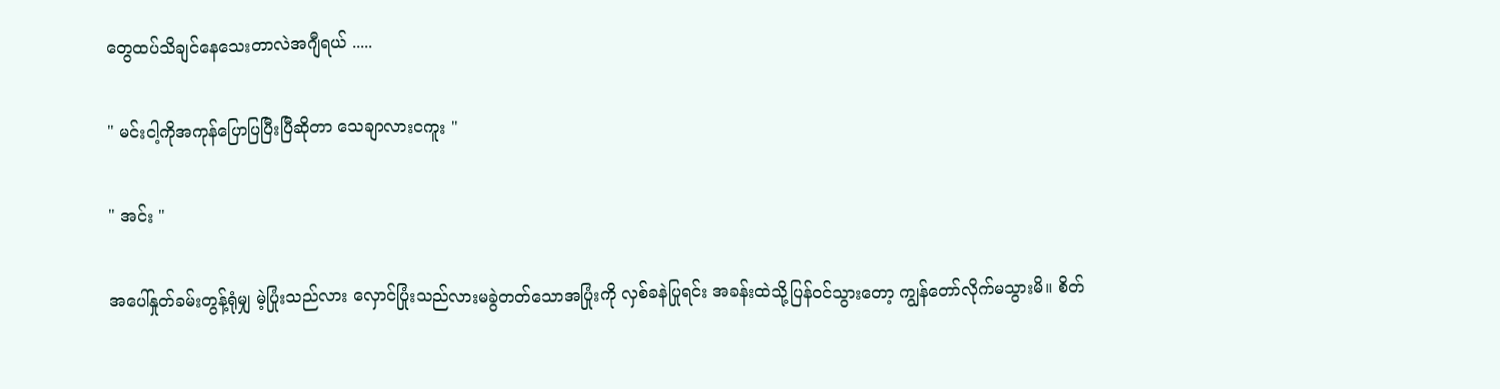တွေထပ်သိချင်နေသေးတာလဲအဂျီရယ် .....

" မင်းငါ့ကိုအကုန်ပြောပြပြီးပြီဆိုတာ သေချာလားငကူး "

" အင်း "

အပေါ်နှုတ်ခမ်းတွန့်ရုံမျှ မဲ့ပြုံးသည်လား လှောင်ပြုံးသည်လားမခွဲတတ်သောအပြုံးကို လှစ်ခနဲပြုရင်း အခန်းထဲသို့ပြန်ဝင်သွားတော့ ကျွန်တော်လိုက်မသွားမိ။ စိတ်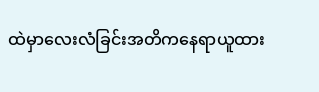ထဲမှာလေးလံခြင်းအတိကနေရာယူထား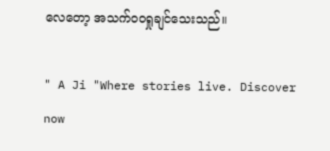လေတော့ အသက်ဝဝရှု‌ချင်သေးသည်။

" A Ji "Where stories live. Discover now